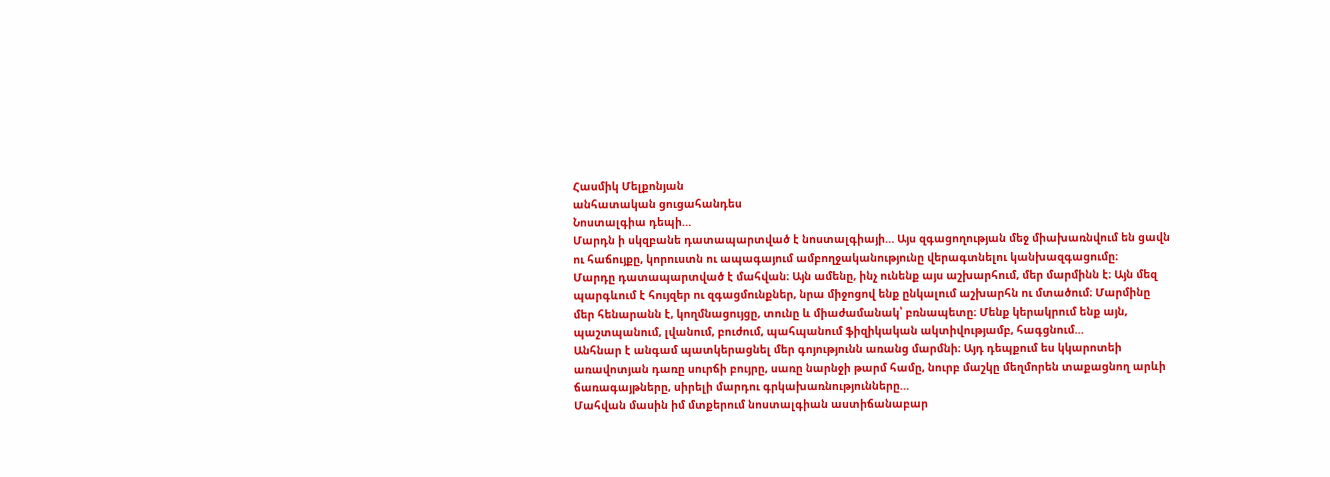Հասմիկ Մելքոնյան
անհատական ցուցահանդես
Նոստալգիա դեպի…
Մարդն ի սկզբանե դատապարտված է նոստալգիայի… Այս զգացողության մեջ միախառնվում են ցավն ու հաճույքը, կորուստն ու ապագայում ամբողջականությունը վերագտնելու կանխազգացումը։
Մարդը դատապարտված է մահվան։ Այն ամենը, ինչ ունենք այս աշխարհում, մեր մարմինն է։ Այն մեզ պարգևում է հույզեր ու զգացմունքներ, նրա միջոցով ենք ընկալում աշխարհն ու մտածում։ Մարմինը մեր հենարանն է, կողմնացույցը, տունը և միաժամանակ՝ բռնապետը։ Մենք կերակրում ենք այն, պաշտպանում, լվանում, բուժում, պահպանում ֆիզիկական ակտիվությամբ, հագցնում…
Անհնար է անգամ պատկերացնել մեր գոյությունն առանց մարմնի։ Այդ դեպքում ես կկարոտեի առավոտյան դառը սուրճի բույրը, սառը նարնջի թարմ համը, նուրբ մաշկը մեղմորեն տաքացնող արևի ճառագայթները, սիրելի մարդու գրկախառնությունները…
Մահվան մասին իմ մտքերում նոստալգիան աստիճանաբար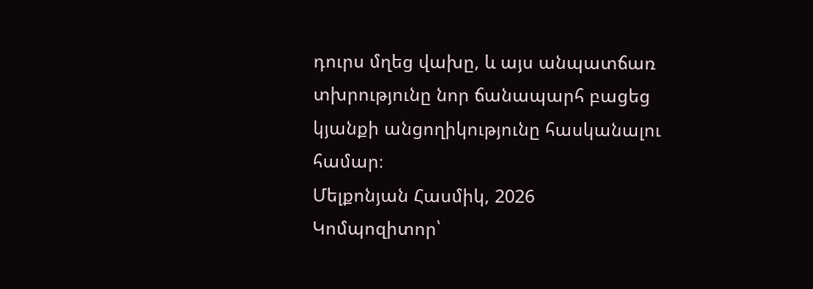դուրս մղեց վախը, և այս անպատճառ տխրությունը նոր ճանապարհ բացեց կյանքի անցողիկությունը հասկանալու համար։
Մելքոնյան Հասմիկ, 2026
Կոմպոզիտոր՝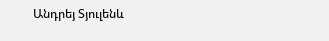Անդրեյ Տյուլենև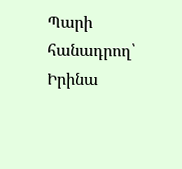Պարի հանադրող՝ Իրինա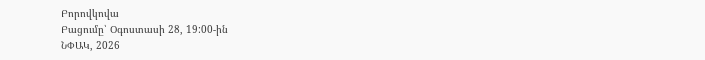Բորովկովա
Բացումը՝ Օգոստասի 28, 19:00-ին
ՆՓԱԿ, 2026